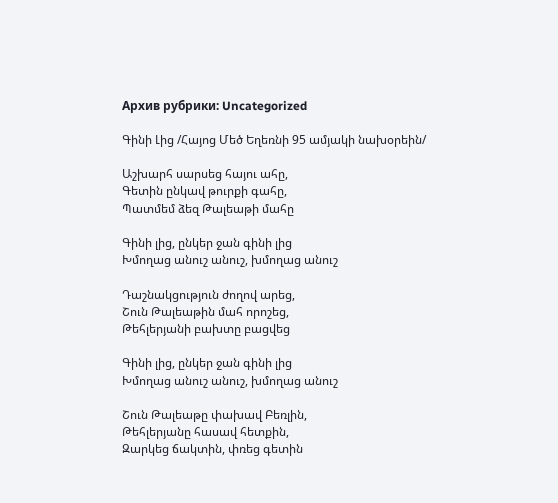Архив рубрики: Uncategorized

Գինի Լից /Հայոց Մեծ Եղեռնի 95 ամյակի նախօրեին/

Աշխարհ սարսեց հայու ահը,
Գետին ընկավ թուրքի գահը,
Պատմեմ ձեզ Թալեաթի մահը

Գինի լից, ընկեր ջան գինի լից
Խմողաց անուշ անուշ, խմողաց անուշ

Դաշնակցություն ժողով արեց,
Շուն Թալեաթին մահ որոշեց,
Թեհլերյանի բախտը բացվեց

Գինի լից, ընկեր ջան գինի լից
Խմողաց անուշ անուշ, խմողաց անուշ

Շուն Թալեաթը փախավ Բեռլին,
Թեհլերյանը հասավ հետքին,
Զարկեց ճակտին, փռեց գետին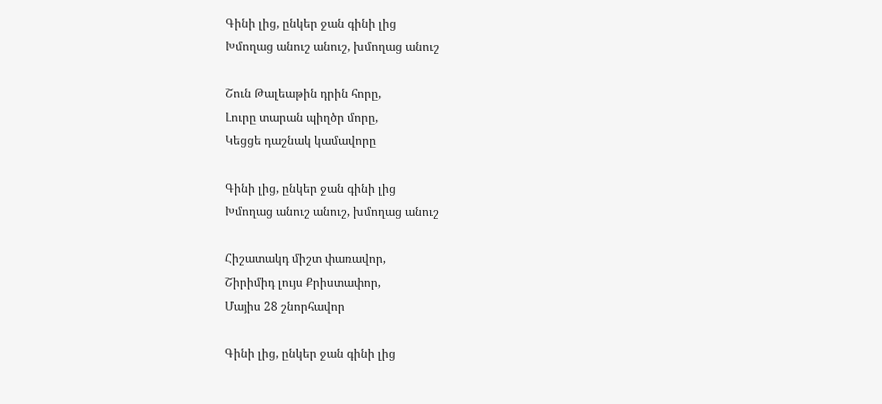Գինի լից, ընկեր ջան գինի լից
Խմողաց անուշ անուշ, խմողաց անուշ

Շուն Թալեաթին դրին հորը,
Լուրը տարան պիղծր մորը,
Կեցցե դաշնակ կամավորը

Գինի լից, ընկեր ջան գինի լից
Խմողաց անուշ անուշ, խմողաց անուշ

Հիշատակդ միշտ փառավոր,
Շիրիմիդ լույս Քրիստափոր,
Մայիս 28 շնորհավոր

Գինի լից, ընկեր ջան գինի լից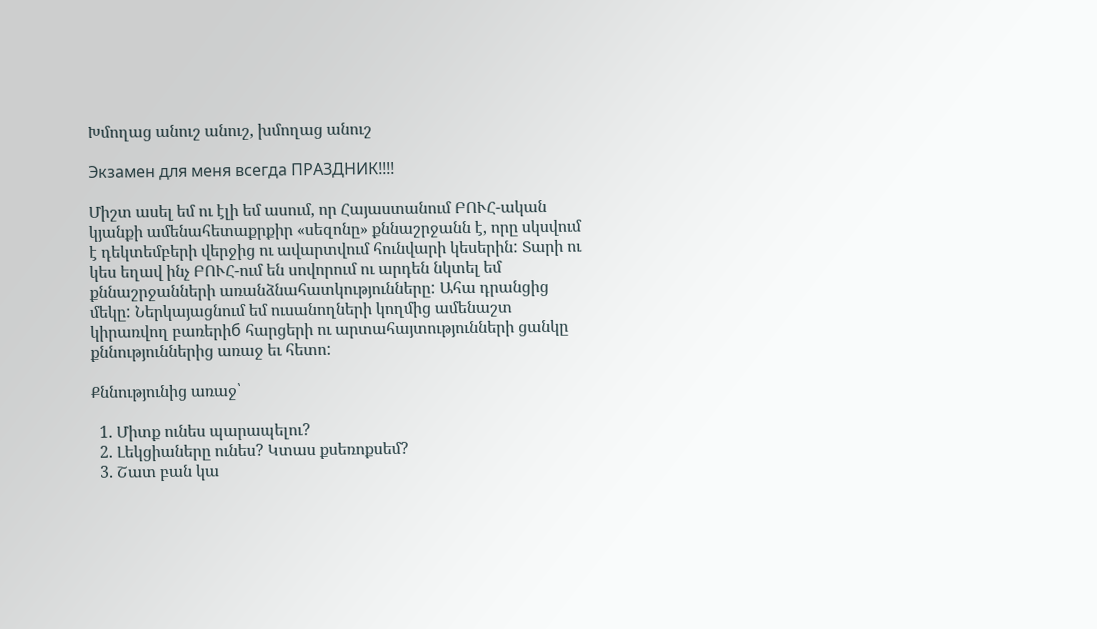Խմողաց անուշ անուշ, խմողաց անուշ

Экзамен для меня всегда ПРАЗДНИК!!!!

Միշտ ասել եմ ու էլի եմ ասում, որ Հայաստանում ԲՈՒՀ-ական կյանքի ամենահետաքրքիր «սեզոնը» քննաշրջանն է, որը սկսվում է դեկտեմբերի վերջից ու ավարտվում հունվարի կեսերին: Տարի ու կես եղավ ինչ ԲՈՒՀ-ում են սովորում ու արդեն նկտել եմ քննաշրջանների առանձնահատկությունները: Ահա դրանցից մեկը: Ներկայացնում եմ ուսանողների կողմից ամենաշտ կիրառվող բառերիб հարցերի ու արտահայտությունների ցանկը քննություններից առաջ եւ հետո:

Քննությունից առաջ՝

  1. Միտք ունես պարապելու?
  2. Լեկցիաները ունես? Կտաս քսեռոքսեմ?
  3. Շատ բան կա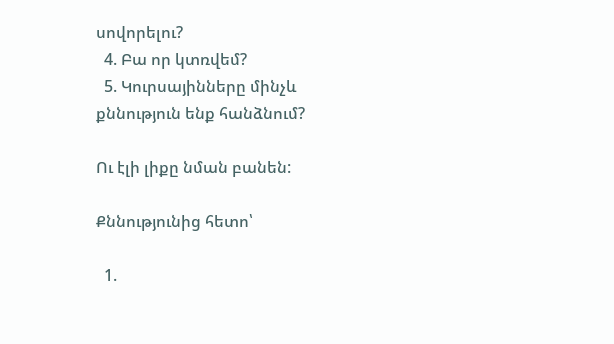սովորելու?
  4. Բա որ կտռվեմ?
  5. Կուրսայինները մինչև քննություն ենք հանձնում?

Ու էլի լիքը նման բանեն:

Քննությունից հետո՝

  1.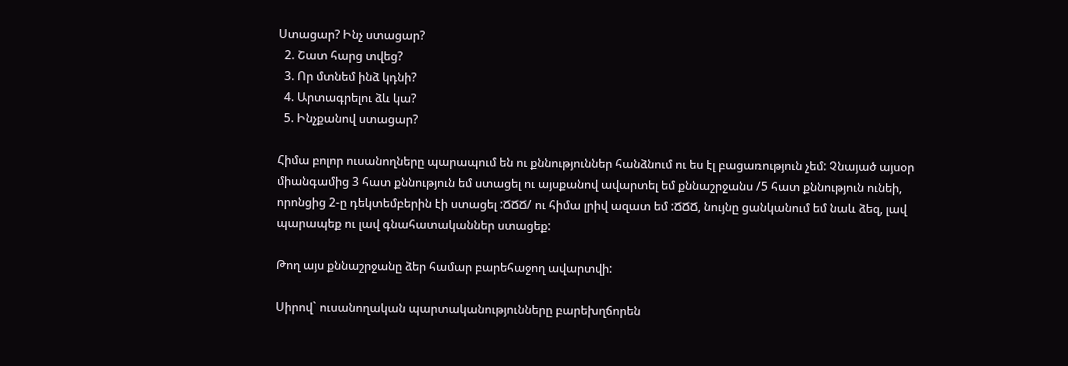Ստացար? Ինչ ստացար?
  2. Շատ հարց տվեց?
  3. Որ մտնեմ ինձ կդնի?
  4. Արտագրելու ձև կա?
  5. Ինչքանով ստացար?

Հիմա բոլոր ուսանողները պարապում են ու քննություններ հանձնում ու ես էլ բացառություն չեմ: Չնայած այսօր միանգամից 3 հատ քննություն եմ ստացել ու այսքանով ավարտել եմ քննաշրջանս /5 հատ քննություն ունեի, որոնցից 2-ը դեկտեմբերին էի ստացել :ՃՃՃ/ ու հիմա լրիվ ազատ եմ :ՃՃՃ, նույնը ցանկանում եմ նաև ձեզ, լավ պարապեք ու լավ գնահատականներ ստացեք:

Թող այս քննաշրջանը ձեր համար բարեհաջող ավարտվի:

Սիրով` ուսանողական պարտականությունները բարեխղճորեն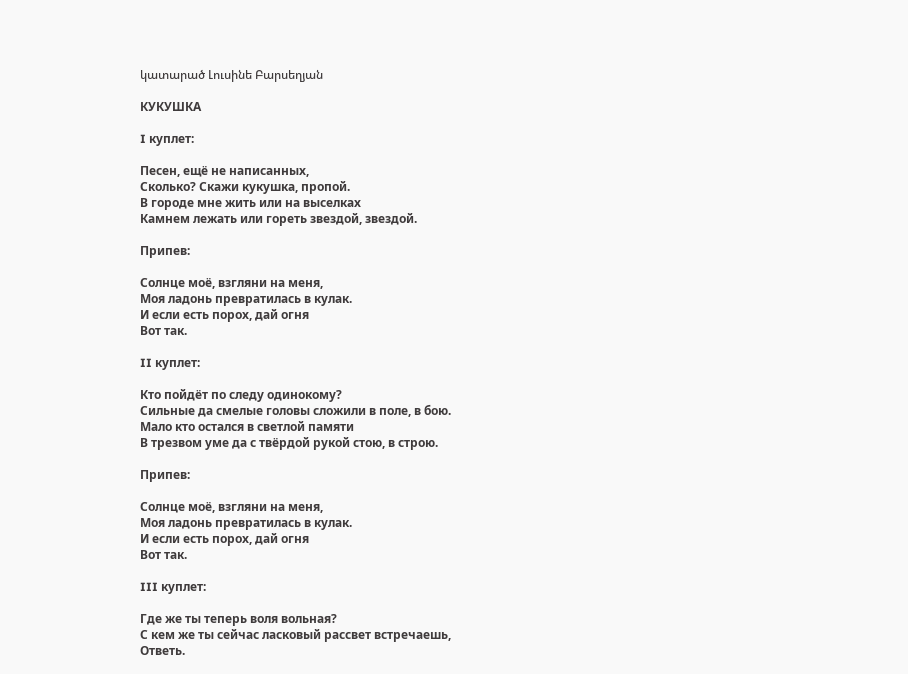կատարած Լուսինե Բարսեղյան

КУКУШКА

I куплет:

Песен, ещё не написанных,
Сколько? Cкажи кукушка, пропой.
В городе мне жить или на выселках
Камнем лежать или гореть звездой, звездой.

Припев:

Солнце моё, взгляни на меня,
Моя ладонь превратилась в кулак.
И если есть порох, дай огня
Вот так.

II куплет:

Кто пойдёт по следу одинокому?
Сильные да смелые головы сложили в поле, в бою.
Мало кто остался в светлой памяти
В трезвом уме да с твёрдой рукой стою, в строю.

Припев:

Солнце моё, взгляни на меня,
Моя ладонь превратилась в кулак.
И если есть порох, дай огня
Вот так.

III куплет:

Где же ты теперь воля вольная?
С кем же ты сейчас ласковый рассвет встречаешь,
Ответь.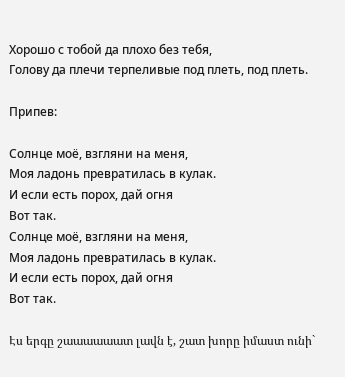Хорошо с тобой да плохо без тебя,
Голову да плечи терпеливые под плеть, под плеть.

Припев:

Солнце моё, взгляни на меня,
Моя ладонь превратилась в кулак.
И если есть порох, дай огня
Вот так.
Солнце моё, взгляни на меня,
Моя ладонь превратилась в кулак.
И если есть порох, дай огня
Вот так.

Էս երգը շաաաաաատ լավն է, շատ խորը իմաստ ունի`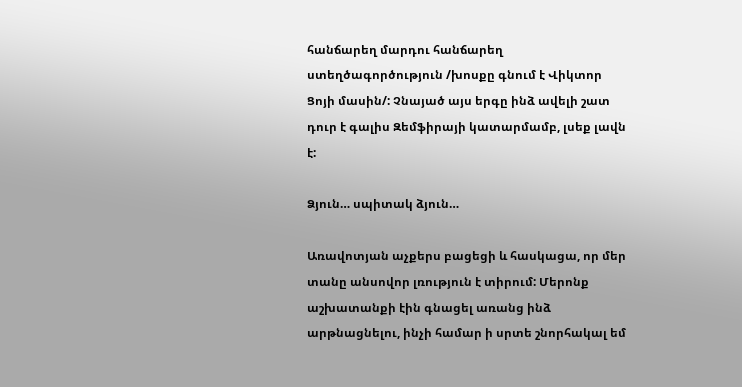հանճարեղ մարդու հանճարեղ ստեղծագործություն /խոսքը գնում է Վիկտոր Ցոյի մասին/: Չնայած այս երգը ինձ ավելի շատ դուր է գալիս Զեմֆիրայի կատարմամբ, լսեք լավն է:

Ձյուն… սպիտակ ձյուն…

Առավոտյան աչքերս բացեցի և հասկացա, որ մեր տանը անսովոր լռություն է տիրում: Մերոնք աշխատանքի էին գնացել առանց ինձ արթնացնելու, ինչի համար ի սրտե շնորհակալ եմ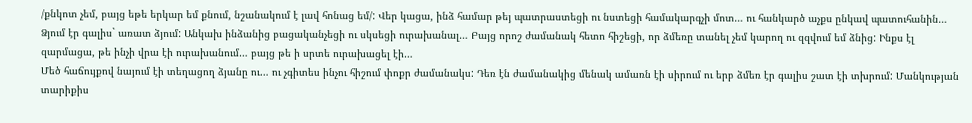/քնկոտ չեմ, բայց եթե երկար եմ քնում, նշանակում է լավ հոնաց եմ/: Վեր կացա, ինձ համար թեյ պատրաստեցի ու նստեցի համակարգչի մոտ… ու հանկարծ աչքս ընկավ պատուհանին…
Ձյում էր գալիս` առատ ձյում: Անկախ ինձանից բացականչեցի ու սկսեցի ուրախանալ… Բայց որոշ ժամանակ հետո հիշեցի, որ ձմեռը տանել չեմ կարող ու զզվում եմ ձնից: Ինքս էլ զարմացա, թե ինչի վրա էի ուրախանում… բայց թե ի սրտե ուրախացել էի…
Մեծ հաճույքով նայում էի տեղացող ձյանը ու… ու չգիտես ինչու հիշում փոքր ժամանակս: Դեռ էն ժամանակից մենակ ամառն էի սիրում ու երբ ձմեռ էր գալիս շատ էի տխրում: Մանկության տարիքիս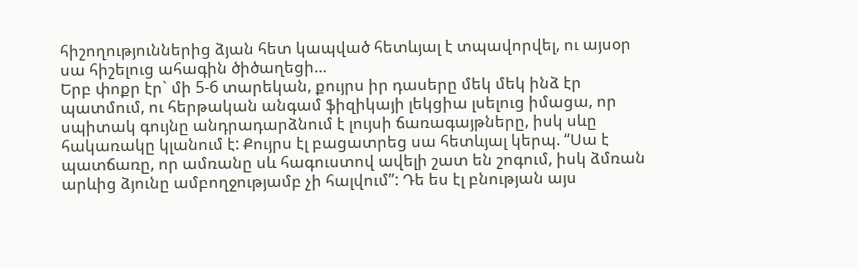հիշողություններից ձյան հետ կապված հետևյալ է տպավորվել, ու այսօր սա հիշելուց ահագին ծիծաղեցի…
Երբ փոքր էր` մի 5-6 տարեկան, քույրս իր դասերը մեկ մեկ ինձ էր պատմում, ու հերթական անգամ ֆիզիկայի լեկցիա լսելուց իմացա, որ սպիտակ գույնը անդրադարձնում է լույսի ճառագայթները, իսկ սևը հակառակը կլանում է: Քույրս էլ բացատրեց սա հետևյալ կերպ. “Սա է պատճառը, որ ամռանը սև հագուստով ավելի շատ են շոգում, իսկ ձմռան արևից ձյունը ամբողջությամբ չի հալվում”: Դե ես էլ բնության այս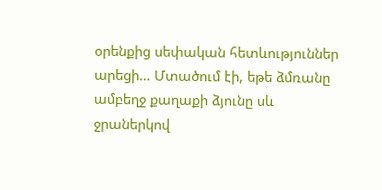օրենքից սեփական հետևություններ արեցի… Մտածում էի, եթե ձմռանը ամբեղջ քաղաքի ձյունը սև ջրաներկով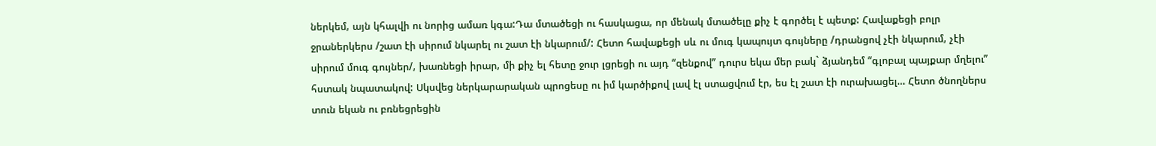ներկեմ, այն կհալվի ու նորից ամառ կգա:Դա մտածեցի ու հասկացա, որ մենակ մտածելը քիչ է գործել է պետք: Հավաքեցի բոլր ջրաներկերս /շատ էի սիրում նկարել ու շատ էի նկարում/: Հետո հավաքեցի սև ու մուգ կապույտ գույները /դրանցով չէի նկարում, չէի սիրում մուգ գույներ/, խառնեցի իրար, մի քիչ ել հետը ջուր լցրեցի ու այդ “զենքով” դուրս եկա մեր բակ` ձյանդեմ “գլոբալ պայքար մղելու” հստակ նպատակով: Սկսվեց ներկարարական պրոցեսը ու իմ կարծիքով լավ էլ ստացվում էր, ես էլ շատ էի ուրախացել… Հետո ծնողներս տուն եկան ու բռնեցրեցին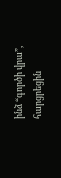ինձ “գործի վրա”, հարցրեցին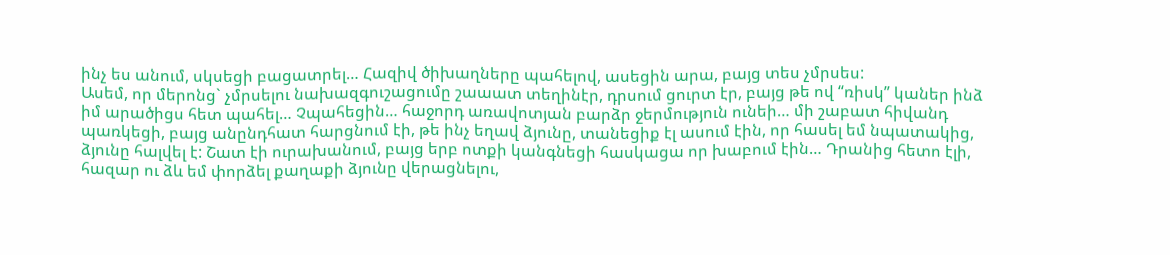ինչ ես անում, սկսեցի բացատրել… Հազիվ ծիխաղները պահելով, ասեցին արա, բայց տես չմրսես:
Ասեմ, որ մերոնց` չմրսելու նախազգուշացումը շաաատ տեղինէր, դրսում ցուրտ էր, բայց թե ով “ռիսկ” կաներ ինձ իմ արածիցս հետ պահել… Չպահեցին… հաջորդ առավոտյան բարձր ջերմություն ունեի… մի շաբատ հիվանդ պառկեցի, բայց անընդհատ հարցնում էի, թե ինչ եղավ ձյունը, տանեցիք էլ ասում էին, որ հասել եմ նպատակից, ձյունը հալվել է: Շատ էի ուրախանում, բայց երբ ոտքի կանգնեցի հասկացա որ խաբում էին… Դրանից հետո էլի, հազար ու ձև եմ փորձել քաղաքի ձյունը վերացնելու,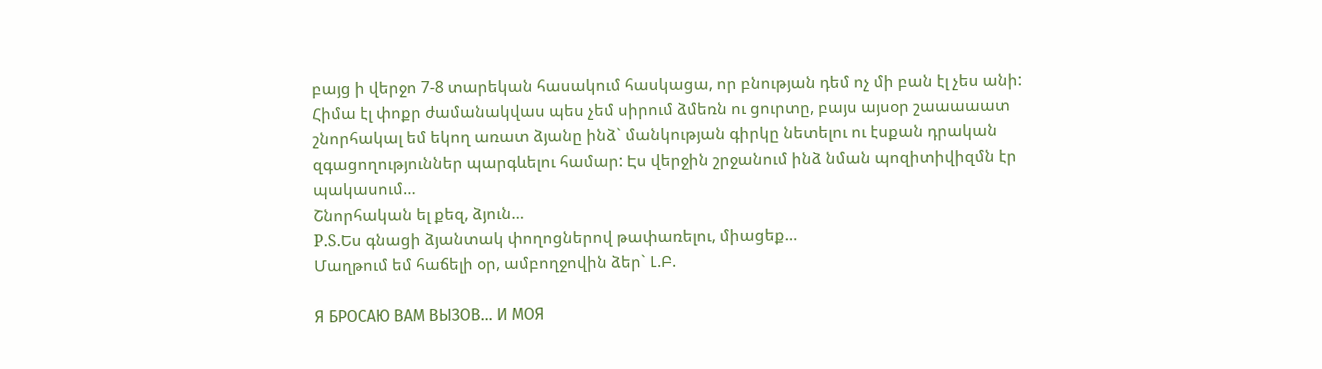բայց ի վերջո 7-8 տարեկան հասակում հասկացա, որ բնության դեմ ոչ մի բան էլ չես անի:
Հիմա էլ փոքր ժամանակվաս պես չեմ սիրում ձմեռն ու ցուրտը, բայս այսօր շաաաաատ շնորհակալ եմ եկող առատ ձյանը ինձ` մանկության գիրկը նետելու ու էսքան դրական զգացողություններ պարգևելու համար: Էս վերջին շրջանում ինձ նման պոզիտիվիզմն էր պակասում…
Շնորհական ել քեզ, ձյուն…
P.S.Ես գնացի ձյանտակ փողոցներով թափառելու, միացեք…
Մաղթում եմ հաճելի օր, ամբողջովին ձեր` Լ.Բ.

Я БРОСАЮ ВАМ ВЫЗОВ… И МОЯ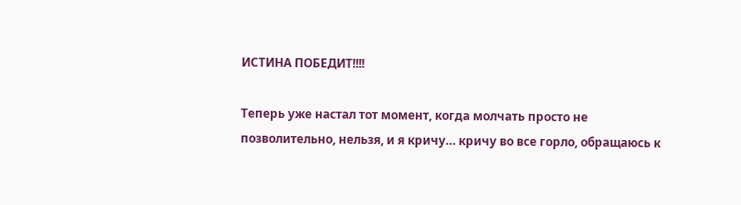ИСТИНА ПОБЕДИТ!!!!

Теперь уже настал тот момент, когда молчать просто не позволительно, нельзя, и я кричу… кричу во все горло, обращаюсь к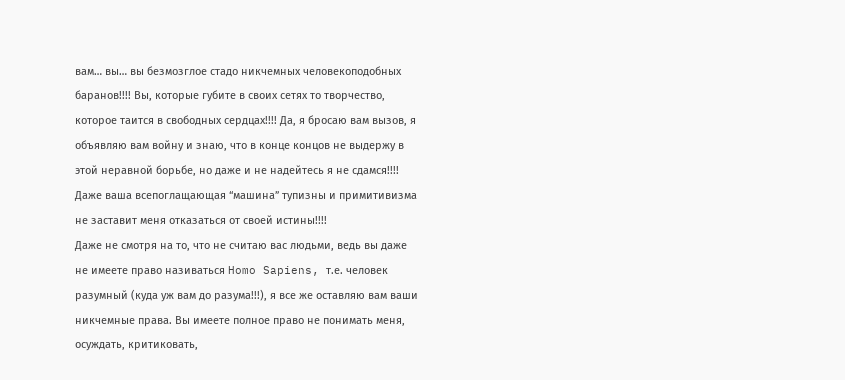вам… вы… вы безмозглое стадо никчемных человекоподобных баранов!!!! Вы, которые губите в своих сетях то творчество, которое таится в свободных сердцах!!!! Да, я бросаю вам вызов, я объявляю вам войну и знаю, что в конце концов не выдержу в этой неравной борьбе, но даже и не надейтесь я не сдамся!!!! Даже ваша всепоглащающая “машина” тупизны и примитивизма не заставит меня отказаться от своей истины!!!!
Даже не смотря на то, что не считаю вас людьми, ведь вы даже не имеете право називаться Homo Sapiens, т.е. человек разумный (куда уж вам до разума!!!), я все же оставляю вам ваши никчемные права. Вы имеете полное право не понимать меня, осуждать, критиковать,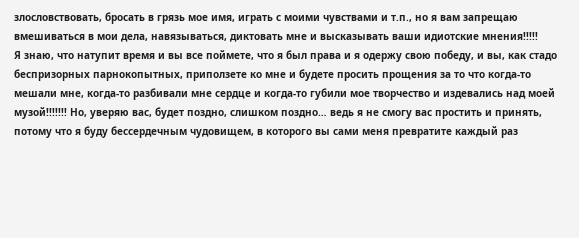злословствовать, бросать в грязь мое имя, играть с моими чувствами и т.п., но я вам запрещаю вмешиваться в мои дела, навязываться, диктовать мне и высказывать ваши идиотские мнения!!!!!
Я знаю, что натупит время и вы все поймете, что я был права и я одержу свою победу, и вы, как стадо беспризорных парнокопытных, приползете ко мне и будете просить прощения за то что когда-то мешали мне, когда-то разбивали мне сердце и когда-то губили мое творчество и издевались над моей музой!!!!!!! Но, уверяю вас, будет поздно, слишком поздно… ведь я не смогу вас простить и принять, потому что я буду бессердечным чудовищем, в которого вы сами меня превратите каждый раз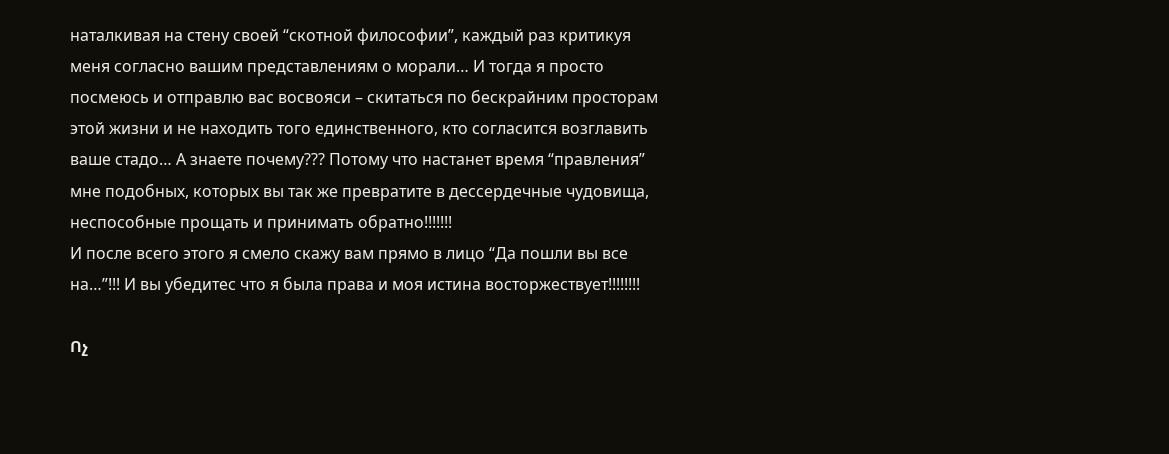наталкивая на стену своей “скотной философии”, каждый раз критикуя меня согласно вашим представлениям о морали… И тогда я просто посмеюсь и отправлю вас восвояси – скитаться по бескрайним просторам этой жизни и не находить того единственного, кто согласится возглавить ваше стадо… А знаете почему??? Потому что настанет время “правления” мне подобных, которых вы так же превратите в дессердечные чудовища, неспособные прощать и принимать обратно!!!!!!!
И после всего этого я смело скажу вам прямо в лицо “Да пошли вы все на…”!!! И вы убедитес что я была права и моя истина восторжествует!!!!!!!!

Ոչ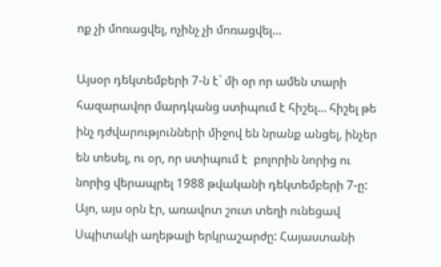ոք չի մոռացվել, ոչինչ չի մոռացվել…

Այսօր դեկտեմբերի 7-ն է` մի օր որ ամեն տարի հազարավոր մարդկանց ստիպում է հիշել… հիշել թե ինչ դժվարությունների միջով են նրանք անցել, ինչեր են տեսել, ու օր, որ ստիպում է  բոլորին նորից ու նորից վերապրել 1988 թվականի դեկտեմբերի 7-ը: Այո, այս օրն էր, առավոտ շուտ տեղի ունեցավ Սպիտակի աղեթալի երկրաշարժը: Հայաստանի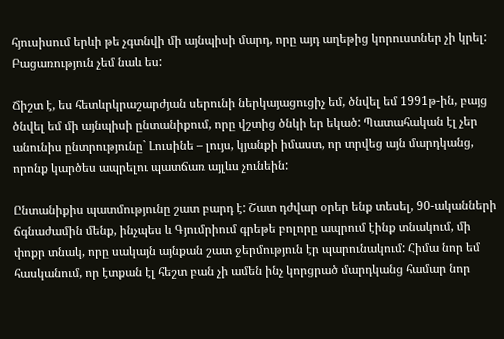հյուսիսում երևի թե չգտնվի մի այնպիսի մարդ, որը այդ աղեթից կորուստներ չի կրել: Բացառություն չեմ նաև ես:

Ճիշտ է, ես հետևրկրաշարժյան սերունի ներկայացուցիչ եմ, ծնվել եմ 1991թ-ին, բայց ծնվել եմ մի այնպիսի ընտանիքում, որը վշտից ծնկի եր եկած: Պատահական էլ չեր անունիս ընտրությունը` Լուսինե – լույս, կյանքի իմաստ, որ տրվեց այն մարդկանց, որոնք կարծես ապրելու պատճառ այլևս չունեին:

Ընտանիքիս պատմությունը շատ բարդ է: Շատ դժվար օրեր ենք տեսել, 90-ականների ճգնաժամին մենք, ինչպես և Գյումրիում գրեթե բոլորը ապրում էինք տնակում, մի փոքր տնակ, որը սակայն այնքան շատ ջերմություն էր պարունակում: Հիմա նոր եմ հասկանում, որ էտքան էլ հեշտ բան չի ամեն ինչ կորցրած մարդկանց համար նոր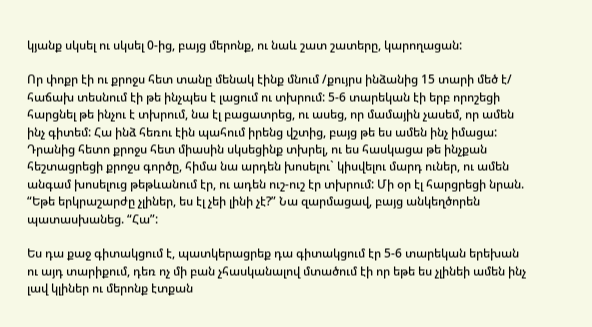կյանք սկսել ու սկսել 0-ից, բայց մերոնք, ու նաև շատ շատերը, կարողացան:

Որ փոքր էի ու քրոջս հետ տանը մենակ էինք մնում /քույրս ինձանից 15 տարի մեծ է/ հաճախ տեսնում էի թե ինչպես է լացում ու տխրում: 5-6 տարեկան էի երբ որոշեցի հարցնել թե ինչու է տխրում, նա էլ բացատրեց, ու ասեց, որ մամային չասեմ, որ ամեն ինչ գիտեմ: Հա ինձ հեռու էին պահում իրենց վշտից, բայց թե ես ամեն ինչ իմացա: Դրանից հետո քրոջս հետ միասին սկսեցինք տխրել, ու ես հասկացա թե ինչքան հեշտացրեցի քրոջս գործը, հիմա նա արդեն խոսելու` կիսվելու մարդ ուներ, ու ամեն անգամ խոսելուց թեթևանում էր, ու ադեն ուշ-ուշ էր տխրում: Մի օր էլ հարցրեցի նրան. “Եթե երկրաշարժը չլիներ, ես էլ չեի լինի չէ?” Նա զարմացավ, բայց անկեղծորեն պատասխանեց. “Հա”:

Ես դա քաջ գիտակցում է, պատկերացրեք դա գիտակցում էր 5-6 տարեկան երեխան ու այդ տարիքում, դեռ ոչ մի բան չհասկանալով մտածում էի որ եթե ես չլինեի ամեն ինչ լավ կլիներ ու մերոնք էտքան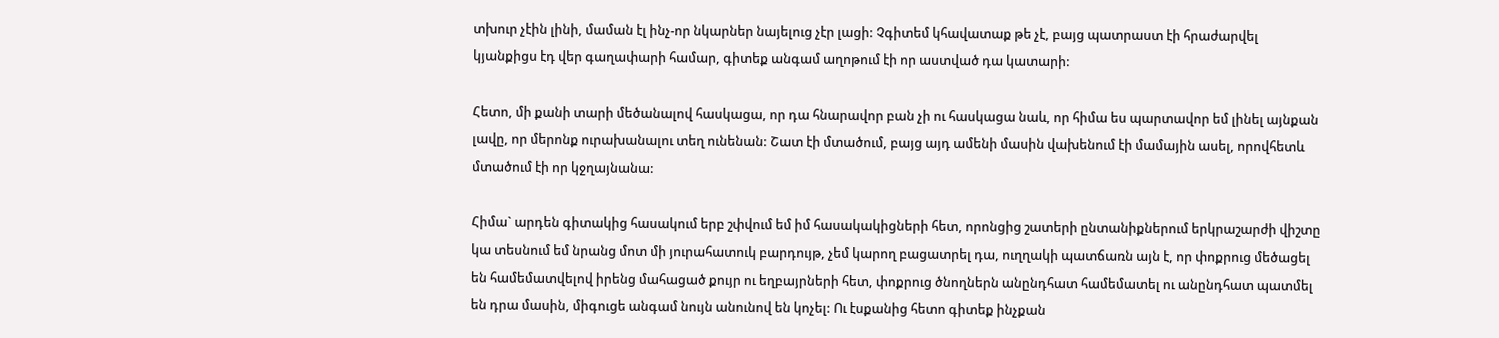տխուր չէին լինի, մաման էլ ինչ-որ նկարներ նայելուց չէր լացի: Չգիտեմ կհավատաք թե չէ, բայց պատրաստ էի հրաժարվել կյանքիցս էդ վեր գաղափարի համար, գիտեք անգամ աղոթում էի որ աստված դա կատարի:

Հետո, մի քանի տարի մեծանալով հասկացա, որ դա հնարավոր բան չի ու հասկացա նաև, որ հիմա ես պարտավոր եմ լինել այնքան լավը, որ մերոնք ուրախանալու տեղ ունենան: Շատ էի մտածում, բայց այդ ամենի մասին վախենում էի մամային ասել, որովհետև մտածում էի որ կջղայնանա:

Հիմա` արդեն գիտակից հասակում երբ շփվում եմ իմ հասակակիցների հետ, որոնցից շատերի ընտանիքներում երկրաշարժի վիշտը կա տեսնում եմ նրանց մոտ մի յուրահատուկ բարդույթ, չեմ կարող բացատրել դա, ուղղակի պատճառն այն է, որ փոքրուց մեծացել են համեմատվելով իրենց մահացած քույր ու եղբայրների հետ, փոքրուց ծնողներն անընդհատ համեմատել ու անընդհատ պատմել են դրա մասին, միգուցե անգամ նույն անունով են կոչել: Ու էսքանից հետո գիտեք ինչքան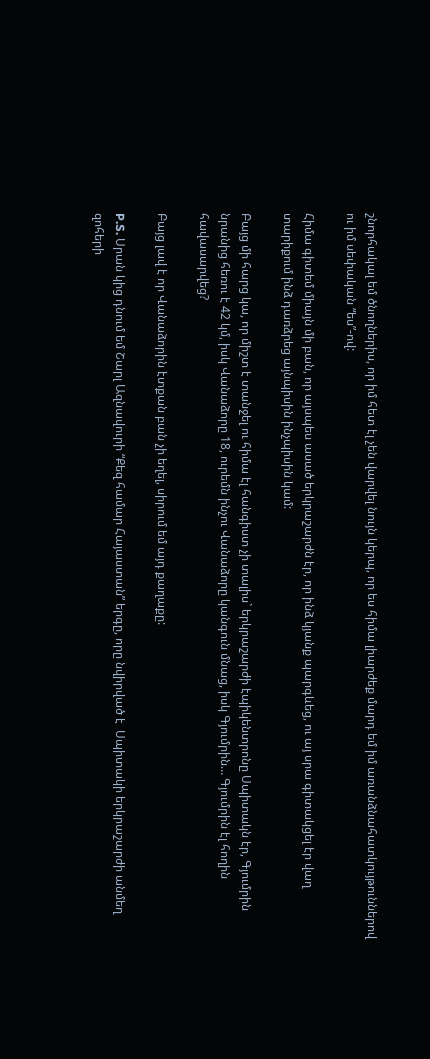շնորհակալ եմ ծնողներիս, որ իմ հետ էլ չեն վարվել նույն կերպ, որ ես հիմա լիարժեք մարդ եմ իմ առանձնահատկույթուններով ու իմ սեփական “ես”-ով:

Հիմա գիտեմ միայն մի բան, որ այսպես ասած երկրաշարժն էր, որ ինձ կյանք պարգևեց, ու այ սրա գիտակցել էր վաղ տարիքում ինձ դառձրեց այնպիսին ինչպիսին կամ:

Բայց մի հարց կա, որ միշտ է տանջել ու հիմա էլ հանգիստ չի տալիս` երկրաշարժի էպիկենտրոնը Սպիտակն էր, Գյումրին նրանից հեռու է 42 կմ, իսկ Վանաձորը 18, ուրեմն ինչու Վանաձորը կանգուն մնաց, իսկ Գյումրին… Գյումրին էլ հողին հավասարվեց?

Բայց լավ է որ Վանաձորին էտքան բան չի եղել, սիրում եմ այդ քաղաքը:

P.S. Սրան կից դնում եմ Շարլ Ազնավուրի “Քեզ համար Հայաստան” երգը, որը նվիրված է  Սպիտակի երկրաշարժի անմեղ զոհերի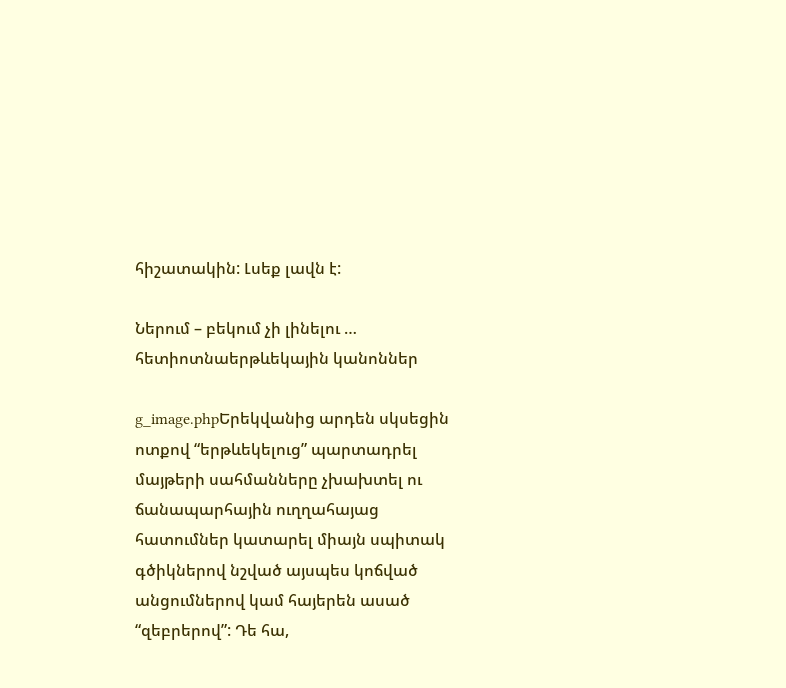հիշատակին: Լսեք լավն է:

Ներում – բեկում չի լինելու … հետիոտնաերթևեկային կանոններ

g_image.phpԵրեկվանից արդեն սկսեցին ոտքով “երթևեկելուց” պարտադրել մայթերի սահմանները չխախտել ու ճանապարհային ուղղահայաց հատումներ կատարել միայն սպիտակ գծիկներով նշված այսպես կոճված անցումներով կամ հայերեն ասած “զեբրերով”: Դե հա,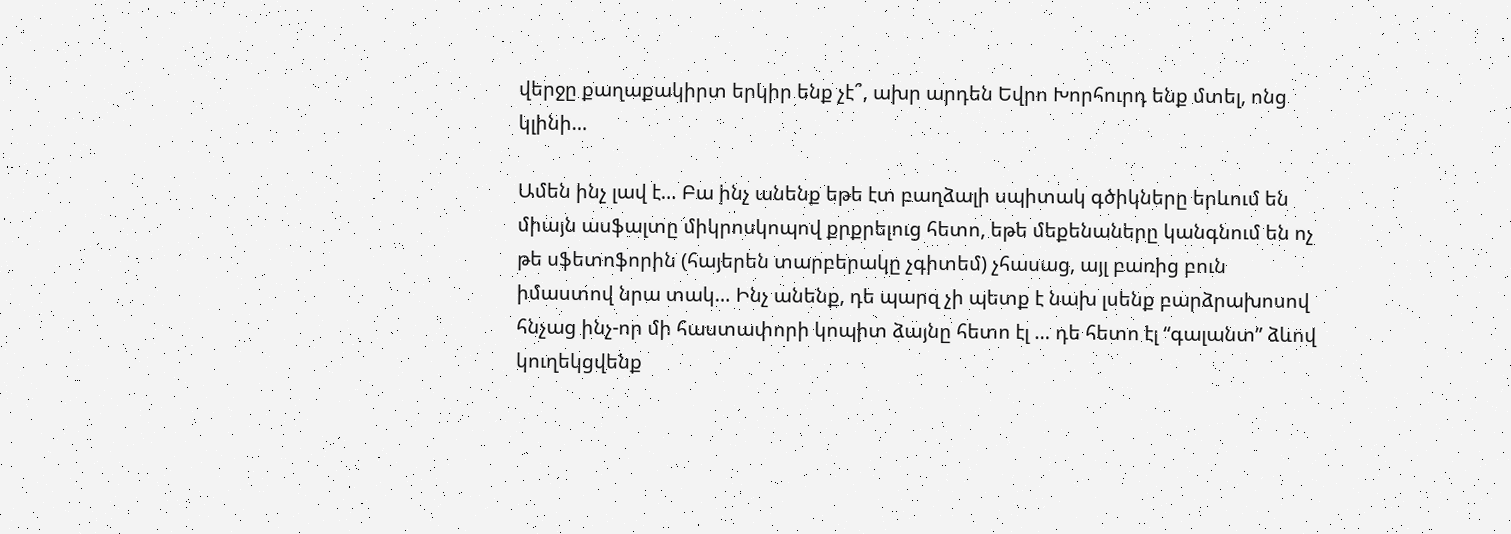վերջը քաղաքակիրտ երկիր ենք չէ՞, ախր արդեն Եվրո Խորհուրդ ենք մտել, ոնց կլինի…

Ամեն ինչ լավ է… Բա ինչ անենք եթե էտ բաղձալի սպիտակ գծիկները երևում են միայն ասֆալտը միկրոսկոպով քրքրելուց հետո, եթե մեքենաները կանգնում են ոչ թե սֆետոֆորին (հայերեն տարբերակը չգիտեմ) չհասաց, այլ բառից բուն իմաստով նրա տակ… Ինչ անենք, դե պարզ չի պետք է նախ լսենք բարձրախոսով հնչաց ինչ-որ մի հաստափորի կոպիտ ձայնը հետո էլ … դե հետո էլ “գալանտ” ձևով կուղեկցվենք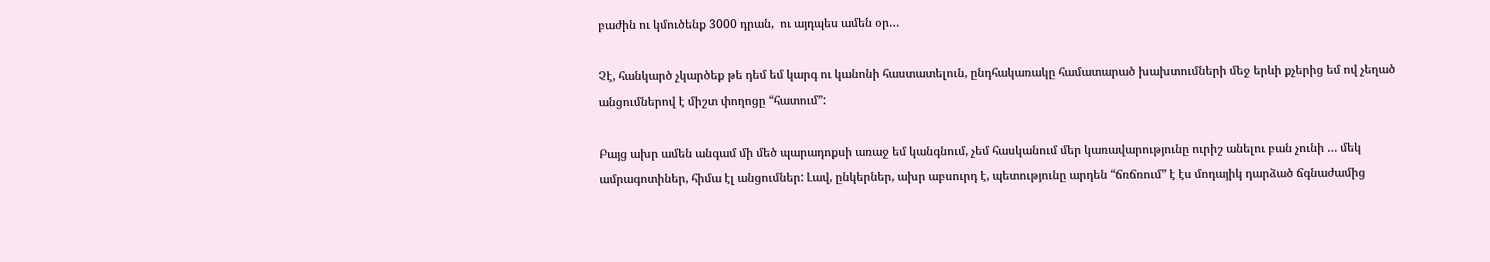բաժին ու կմուծենք 3000 դրան,  ու այդպես ամեն օր…

Չէ, հանկարծ չկարծեք թե դեմ եմ կարգ ու կանոնի հաստատելուն, ընդհակառակը համատարած խախտումների մեջ երևի քչերից եմ ով չեղած անցումներով է միշտ փողոցը “հատում”:

Բայց ախր ամեն անգամ մի մեծ պարադոքսի առաջ եմ կանգնում, չեմ հասկանում մեր կառավարությունը ուրիշ անելու բան չունի … մեկ ամրագոտիներ, հիմա էլ անցումներ: Լավ, ընկերներ, ախր աբսուրդ է, պետությունը արդեն “ճռճռում” է էս մոդայիկ դարձած ճգնաժամից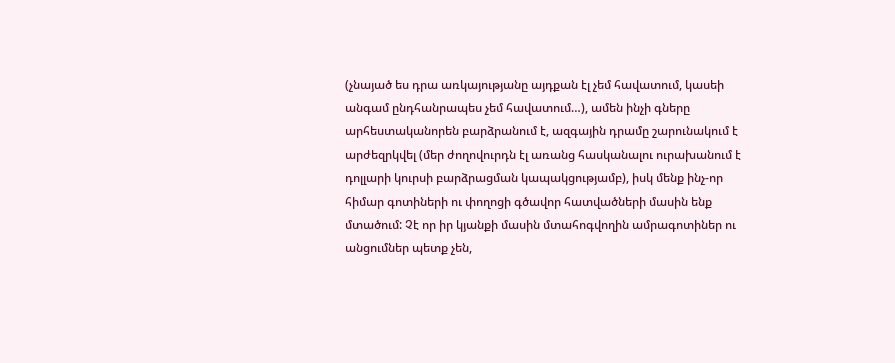(չնայած ես դրա առկայությանը այդքան էլ չեմ հավատում, կասեի անգամ ընդհանրապես չեմ հավատում…), ամեն ինչի գները արհեստականորեն բարձրանում է, ազգային դրամը շարունակում է արժեզրկվել (մեր ժողովուրդն էլ առանց հասկանալու ուրախանում է դոլլարի կուրսի բարձրացման կապակցությամբ), իսկ մենք ինչ-որ հիմար գոտիների ու փողոցի գծավոր հատվածների մասին ենք մտածում: Չէ որ իր կյանքի մասին մտահոգվողին ամրագոտիներ ու անցումներ պետք չեն,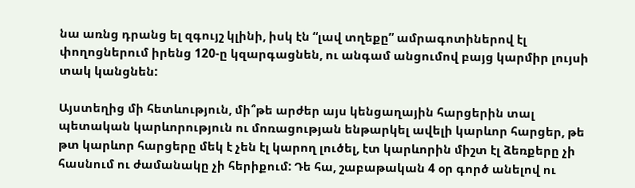նա առնց դրանց ել զգույշ կլինի, իսկ էն “լավ տղեքը” ամրագոտիներով էլ փողոցներում իրենց 120-ը կզարգացնեն, ու անգամ անցումով բայց կարմիր լույսի տակ կանցնեն:

Այստեղից մի հետևություն, մի՞թե արժեր այս կենցաղային հարցերին տալ պետական կարևորություն ու մոռացության ենթարկել ավելի կարևոր հարցեր, թե թտ կարևոր հարցերը մեկ է չեն էլ կարող լուծել, էտ կարևորին միշտ էլ ձեռքերը չի հասնում ու ժամանակը չի հերիքում: Դե հա, շաբաթական 4 օր գործ անելով ու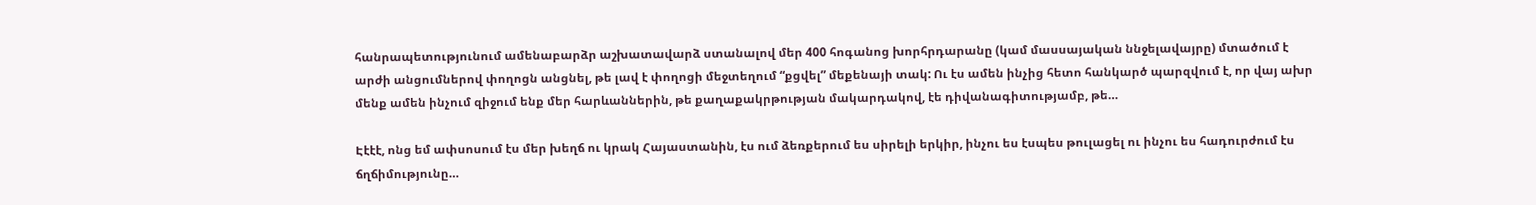հանրապետությունում ամենաբարձր աշխատավարձ ստանալով մեր 400 հոգանոց խորհրդարանը (կամ մասսայական ննջելավայրը) մտածում է արժի անցումներով փողոցն անցնել, թե լավ է փողոցի մեջտեղում “քցվել” մեքենայի տակ: Ու էս ամեն ինչից հետո հանկարծ պարզվում է, որ վայ ախր մենք ամեն ինչում զիջում ենք մեր հարևաններին, թե քաղաքակրթության մակարդակով, էե դիվանագիտությամբ, թե…

Էէէէ, ոնց եմ ափսոսում էս մեր խեղճ ու կրակ Հայաստանին, էս ում ձեռքերում ես սիրելի երկիր, ինչու ես էսպես թուլացել ու ինչու ես հադուրժում էս ճղճիմությունը…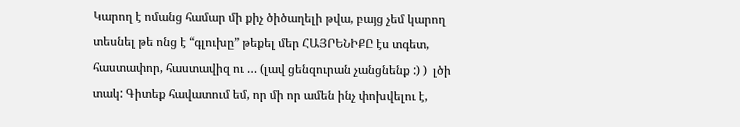Կարող է ոմանց համար մի քիչ ծիծաղելի թվա, բայց չեմ կարող տեսնել թե ոնց է “գլուխը” թեքել մեր ՀԱՅՐԵՆԻՔԸ էս տգետ, հաստափոր, հաստավիզ ու … (լավ ցենզուրան չանցնենք :) )  լծի տակ: Գիտեք հավատում եմ, որ մի որ ամեն ինչ փոխվելու է,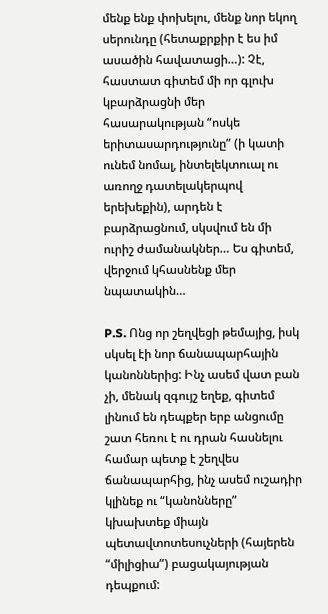մենք ենք փոխելու, մենք նոր եկող սերունդը (հետաքրքիր է ես իմ ասածին հավատացի…): Չէ, հաստատ գիտեմ մի որ գլուխ կբարձրացնի մեր հասարակության “ոսկե երիտասարդությունը” (ի կատի ունեմ նոմալ, ինտելեկտուալ ու առողջ դատելակերպով երեխեքին), արդեն է բարձրացնում, սկսվում են մի ուրիշ ժամանակներ… Ես գիտեմ, վերջում կհասնենք մեր նպատակին…

P.S. Ոնց որ շեղվեցի թեմայից, իսկ սկսել էի նոր ճանապարհային կանոններից: Ինչ ասեմ վատ բան չի, մենակ զգույշ եղեք, գիտեմ լինում են դեպքեր երբ անցումը շատ հեռու է ու դրան հասնելու համար պետք է շեղվես ճանապարհից, ինչ ասեմ ուշադիր կլինեք ու “կանոնները” կխախտեք միայն պետավտոտեսուչների (հայերեն “միլիցիա”) բացակայության դեպքում: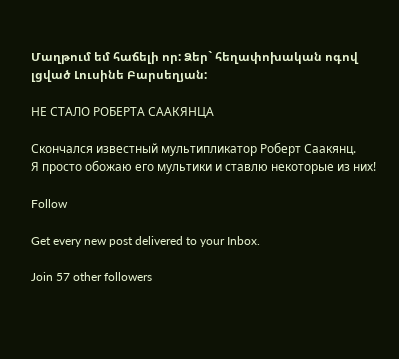Մաղթում եմ հաճելի որ: Ձեր` հեղափոխական ոգով լցված Լուսինե Բարսեղյան:

НЕ СТАЛО РОБЕРТА СААКЯНЦА

Скончался известный мультипликатор Роберт Саакянц.
Я просто обожаю его мультики и ставлю некоторые из них!

Follow

Get every new post delivered to your Inbox.

Join 57 other followers